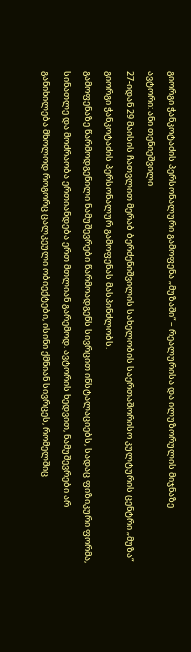გიორგი ჭანკოტაძის პერსონალური გამოფენა „მუზაში“ – რეალურისა და ილუზორულის მიჯნაზე
ავტორი: ანი თენიეშვილი
27-იდან 29 მაისის ჩათვლით მერაბ ბერძენიშვილის სახელობის საერთაშორისო კულტურის ცენტრი „მუზა“ გიორგი ჭანკოტაძის პერსონალურ გამოფენას მასპინძლობს.
გამოფენაზე წარმოდგენილი ნამუშევრები წარმოადგენს სივრცით ინსტალაციებს, სადაც ფიზიკური ფორმა, სინათლე და მოძრაობა ერთიანდება ერთ მთლიან გარემოდ. ავტორის ხედვით, ნამუშევრები არ განიხილება მხოლოდ როგორც ცალკეული ობიექტები, ისინი ქმნიან სივრცეს, რომელშიც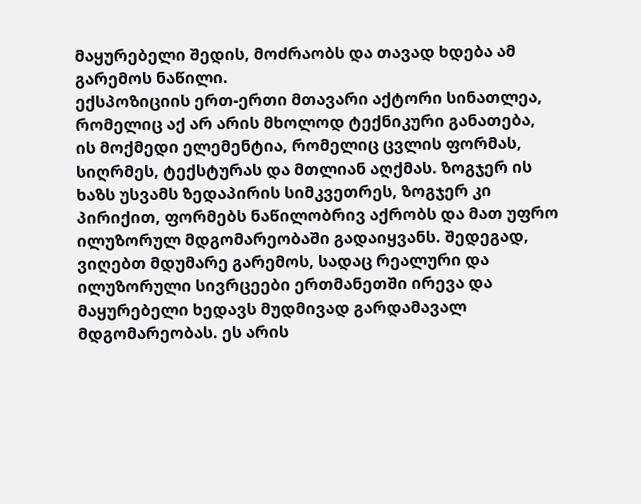მაყურებელი შედის, მოძრაობს და თავად ხდება ამ გარემოს ნაწილი.
ექსპოზიციის ერთ-ერთი მთავარი აქტორი სინათლეა, რომელიც აქ არ არის მხოლოდ ტექნიკური განათება, ის მოქმედი ელემენტია, რომელიც ცვლის ფორმას, სიღრმეს, ტექსტურას და მთლიან აღქმას. ზოგჯერ ის ხაზს უსვამს ზედაპირის სიმკვეთრეს, ზოგჯერ კი პირიქით, ფორმებს ნაწილობრივ აქრობს და მათ უფრო ილუზორულ მდგომარეობაში გადაიყვანს. შედეგად, ვიღებთ მდუმარე გარემოს, სადაც რეალური და ილუზორული სივრცეები ერთმანეთში ირევა და მაყურებელი ხედავს მუდმივად გარდამავალ მდგომარეობას. ეს არის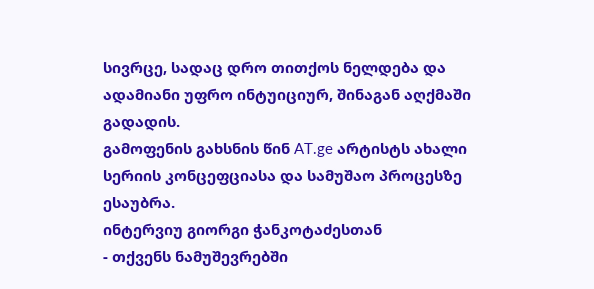სივრცე, სადაც დრო თითქოს ნელდება და ადამიანი უფრო ინტუიციურ, შინაგან აღქმაში გადადის.
გამოფენის გახსნის წინ AT.ge არტისტს ახალი სერიის კონცეფციასა და სამუშაო პროცესზე ესაუბრა.
ინტერვიუ გიორგი ჭანკოტაძესთან
- თქვენს ნამუშევრებში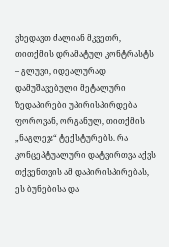ვხედავთ ძალიან მკვეთრ, თითქმის დრამატულ კონტრასტს – გლუვი, იდეალურად დამუშავებული მეტალური ზედაპირები უპირისპირდება ფოროვან, ორგანულ, თითქმის „ნაგლეჯ“ ტექსტურებს. რა კონცეპტუალური დატვირთვა აქვს თქვენთვის ამ დაპირისპირებას, ეს ბუნებისა და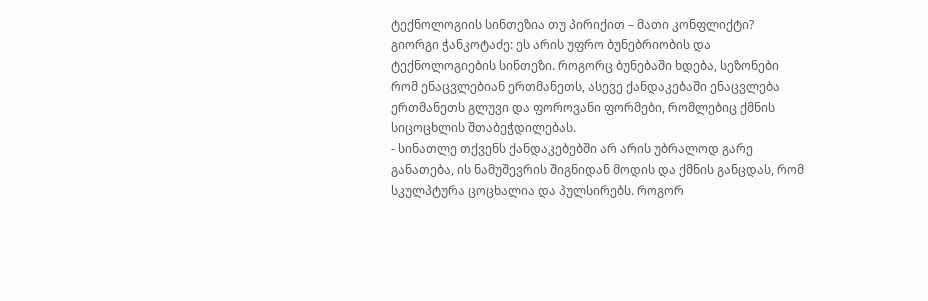ტექნოლოგიის სინთეზია თუ პირიქით – მათი კონფლიქტი?
გიორგი ჭანკოტაძე: ეს არის უფრო ბუნებრიობის და ტექნოლოგიების სინთეზი. როგორც ბუნებაში ხდება, სეზონები რომ ენაცვლებიან ერთმანეთს, ასევე ქანდაკებაში ენაცვლება ერთმანეთს გლუვი და ფოროვანი ფორმები, რომლებიც ქმნის სიცოცხლის შთაბეჭდილებას.
- სინათლე თქვენს ქანდაკებებში არ არის უბრალოდ გარე განათება, ის ნამუშევრის შიგნიდან მოდის და ქმნის განცდას, რომ სკულპტურა ცოცხალია და პულსირებს. როგორ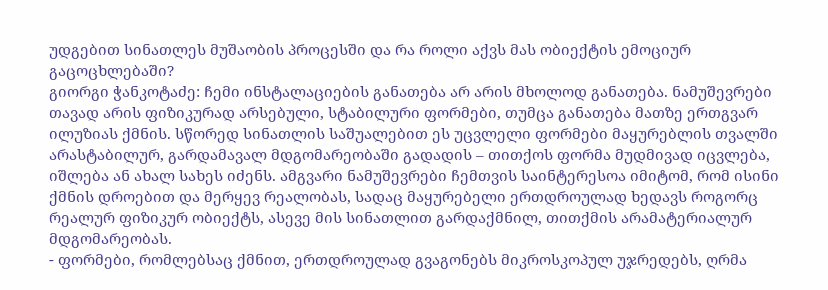უდგებით სინათლეს მუშაობის პროცესში და რა როლი აქვს მას ობიექტის ემოციურ გაცოცხლებაში?
გიორგი ჭანკოტაძე: ჩემი ინსტალაციების განათება არ არის მხოლოდ განათება. ნამუშევრები თავად არის ფიზიკურად არსებული, სტაბილური ფორმები, თუმცა განათება მათზე ერთგვარ ილუზიას ქმნის. სწორედ სინათლის საშუალებით ეს უცვლელი ფორმები მაყურებლის თვალში არასტაბილურ, გარდამავალ მდგომარეობაში გადადის – თითქოს ფორმა მუდმივად იცვლება, იშლება ან ახალ სახეს იძენს. ამგვარი ნამუშევრები ჩემთვის საინტერესოა იმიტომ, რომ ისინი ქმნის დროებით და მერყევ რეალობას, სადაც მაყურებელი ერთდროულად ხედავს როგორც რეალურ ფიზიკურ ობიექტს, ასევე მის სინათლით გარდაქმნილ, თითქმის არამატერიალურ მდგომარეობას.
- ფორმები, რომლებსაც ქმნით, ერთდროულად გვაგონებს მიკროსკოპულ უჯრედებს, ღრმა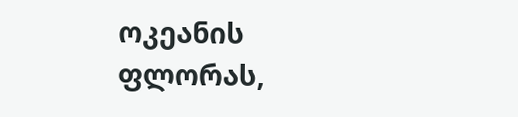ოკეანის ფლორას,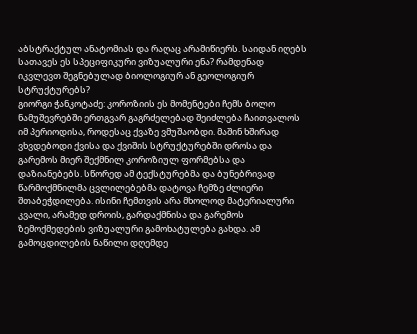აბსტრაქტულ ანატომიას და რაღაც არამიწიერს. საიდან იღებს სათავეს ეს სპეციფიკური ვიზუალური ენა? რამდენად იკვლევთ შეგნებულად ბიოლოგიურ ან გეოლოგიურ სტრუქტურებს?
გიორგი ჭანკოტაძე: კოროზიის ეს მომენტები ჩემს ბოლო ნამუშევრებში ერთგვარ გაგრძელებად შეიძლება ჩაითვალოს იმ პერიოდისა, როდესაც ქვაზე ვმუშაობდი. მაშინ ხშირად ვხვდებოდი ქვისა და ქვიშის სტრუქტურებში დროსა და გარემოს მიერ შექმნილ კოროზიულ ფორმებსა და დაზიანებებს. სწორედ ამ ტექსტურებმა და ბუნებრივად წარმოქმნილმა ცვლილებებმა დატოვა ჩემზე ძლიერი შთაბეჭდილება. ისინი ჩემთვის არა მხოლოდ მატერიალური კვალი, არამედ დროის, გარდაქმნისა და გარემოს ზემოქმედების ვიზუალური გამოხატულება გახდა. ამ გამოცდილების ნაწილი დღემდე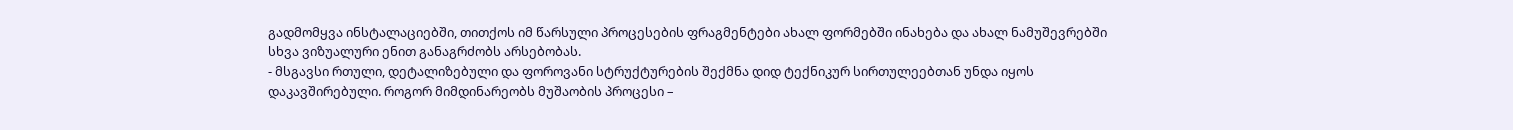გადმომყვა ინსტალაციებში, თითქოს იმ წარსული პროცესების ფრაგმენტები ახალ ფორმებში ინახება და ახალ ნამუშევრებში სხვა ვიზუალური ენით განაგრძობს არსებობას.
- მსგავსი რთული, დეტალიზებული და ფოროვანი სტრუქტურების შექმნა დიდ ტექნიკურ სირთულეებთან უნდა იყოს დაკავშირებული. როგორ მიმდინარეობს მუშაობის პროცესი –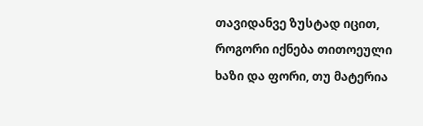თავიდანვე ზუსტად იცით, როგორი იქნება თითოეული ხაზი და ფორი, თუ მატერია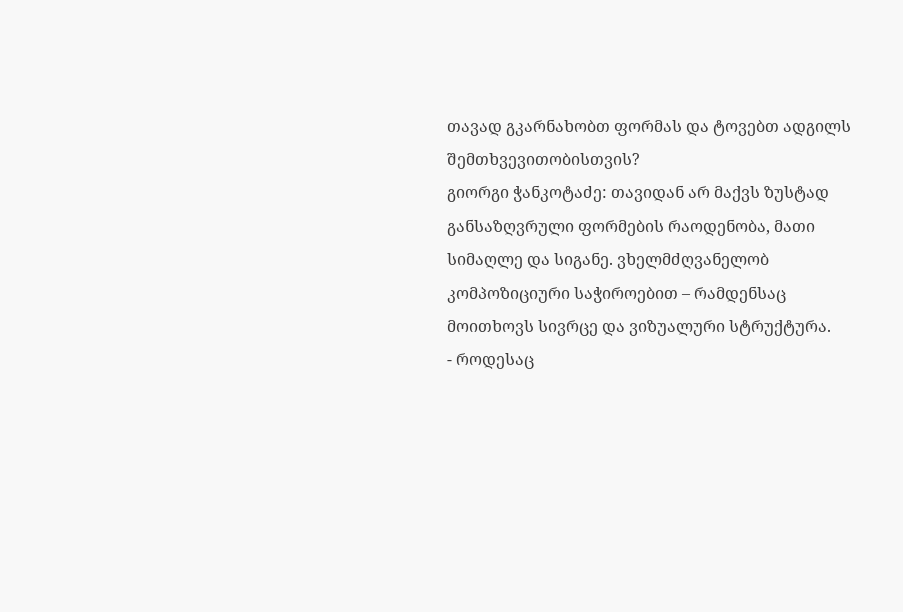თავად გკარნახობთ ფორმას და ტოვებთ ადგილს შემთხვევითობისთვის?
გიორგი ჭანკოტაძე: თავიდან არ მაქვს ზუსტად განსაზღვრული ფორმების რაოდენობა, მათი სიმაღლე და სიგანე. ვხელმძღვანელობ კომპოზიციური საჭიროებით – რამდენსაც მოითხოვს სივრცე და ვიზუალური სტრუქტურა.
- როდესაც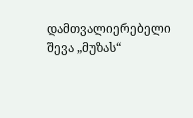დამთვალიერებელი შევა „მუზას“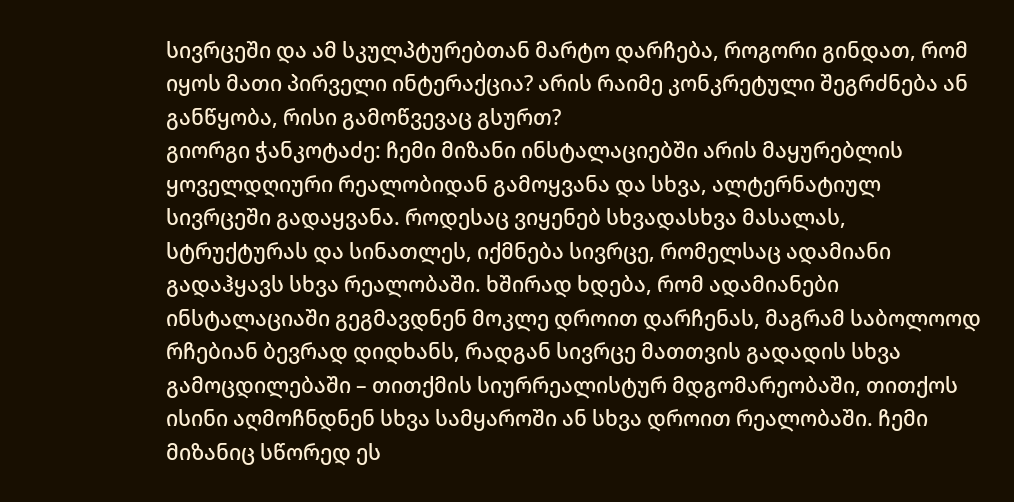სივრცეში და ამ სკულპტურებთან მარტო დარჩება, როგორი გინდათ, რომ იყოს მათი პირველი ინტერაქცია? არის რაიმე კონკრეტული შეგრძნება ან განწყობა, რისი გამოწვევაც გსურთ?
გიორგი ჭანკოტაძე: ჩემი მიზანი ინსტალაციებში არის მაყურებლის ყოველდღიური რეალობიდან გამოყვანა და სხვა, ალტერნატიულ სივრცეში გადაყვანა. როდესაც ვიყენებ სხვადასხვა მასალას, სტრუქტურას და სინათლეს, იქმნება სივრცე, რომელსაც ადამიანი გადაჰყავს სხვა რეალობაში. ხშირად ხდება, რომ ადამიანები ინსტალაციაში გეგმავდნენ მოკლე დროით დარჩენას, მაგრამ საბოლოოდ რჩებიან ბევრად დიდხანს, რადგან სივრცე მათთვის გადადის სხვა გამოცდილებაში – თითქმის სიურრეალისტურ მდგომარეობაში, თითქოს ისინი აღმოჩნდნენ სხვა სამყაროში ან სხვა დროით რეალობაში. ჩემი მიზანიც სწორედ ეს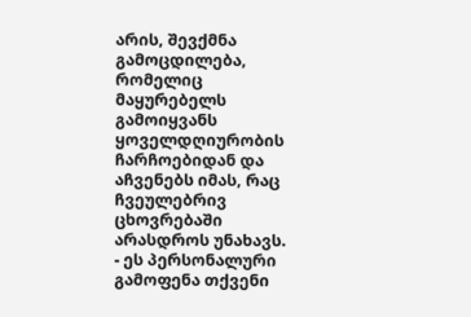არის, შევქმნა გამოცდილება, რომელიც მაყურებელს გამოიყვანს ყოველდღიურობის ჩარჩოებიდან და აჩვენებს იმას, რაც ჩვეულებრივ ცხოვრებაში არასდროს უნახავს.
- ეს პერსონალური გამოფენა თქვენი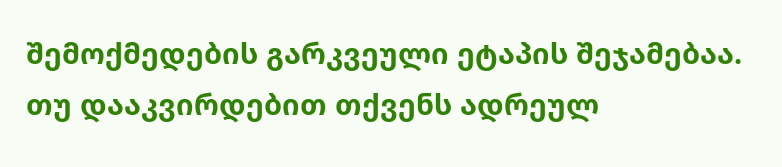შემოქმედების გარკვეული ეტაპის შეჯამებაა. თუ დააკვირდებით თქვენს ადრეულ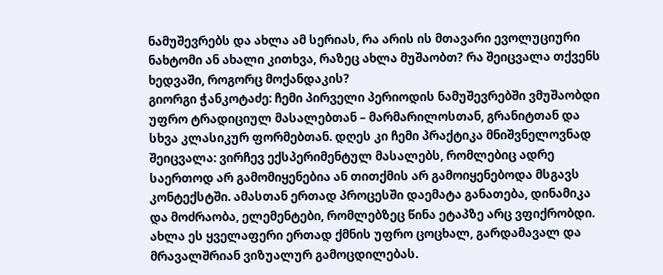ნამუშევრებს და ახლა ამ სერიას, რა არის ის მთავარი ევოლუციური ნახტომი ან ახალი კითხვა, რაზეც ახლა მუშაობთ? რა შეიცვალა თქვენს ხედვაში, როგორც მოქანდაკის?
გიორგი ჭანკოტაძე: ჩემი პირველი პერიოდის ნამუშევრებში ვმუშაობდი უფრო ტრადიციულ მასალებთან – მარმარილოსთან, გრანიტთან და სხვა კლასიკურ ფორმებთან. დღეს კი ჩემი პრაქტიკა მნიშვნელოვნად შეიცვალა: ვირჩევ ექსპერიმენტულ მასალებს, რომლებიც ადრე საერთოდ არ გამომიყენებია ან თითქმის არ გამოიყენებოდა მსგავს კონტექსტში. ამასთან ერთად პროცესში დაემატა განათება, დინამიკა და მოძრაობა, ელემენტები, რომლებზეც წინა ეტაპზე არც ვფიქრობდი. ახლა ეს ყველაფერი ერთად ქმნის უფრო ცოცხალ, გარდამავალ და მრავალშრიან ვიზუალურ გამოცდილებას.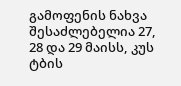გამოფენის ნახვა შესაძლებელია 27, 28 და 29 მაისს, კუს ტბის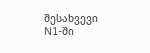შესახვევი N1-ში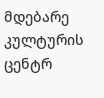მდებარე კულტურის ცენტრ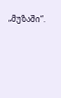„მუზაში“.